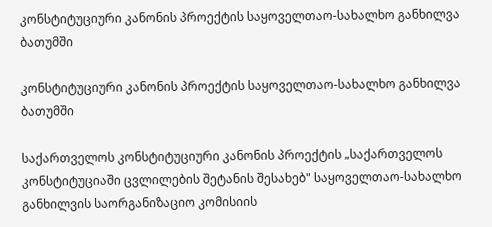კონსტიტუციური კანონის პროექტის საყოველთაო-სახალხო განხილვა ბათუმში

კონსტიტუციური კანონის პროექტის საყოველთაო-სახალხო განხილვა ბათუმში

საქართველოს კონსტიტუციური კანონის პროექტის „საქართველოს კონსტიტუციაში ცვლილების შეტანის შესახებ" საყოველთაო-სახალხო განხილვის საორგანიზაციო კომისიის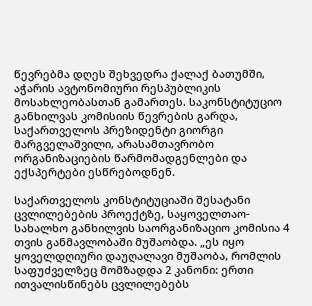წევრებმა დღეს შეხვედრა ქალაქ ბათუმში, აჭარის ავტონომიური რესპუბლიკის მოსახლეობასთან გამართეს. საკონსტიტუციო განხილვას კომისიის წევრების გარდა, საქართველოს პრეზიდენტი გიორგი მარგველაშვილი, არასამთავრობო ორგანიზაციების წარმომადგენლები და ექსპერტები ესწრებოდნენ.

საქართველოს კონსტიტუციაში შესატანი ცვლილებების პროექტზე, საყოველთაო-სახალხო განხილვის საორგანიზაციო კომისია 4 თვის განმავლობაში მუშაობდა. „ეს იყო ყოველდღიური დაუღალავი მუშაობა, რომლის საფუძველზეც მომზადდა 2 კანონი: ერთი ითვალისწინებს ცვლილებებს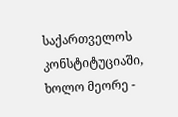საქართველოს კონსტიტუციაში, ხოლო მეორე -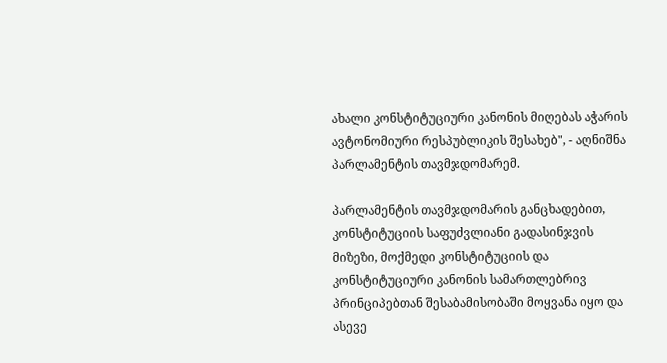ახალი კონსტიტუციური კანონის მიღებას აჭარის ავტონომიური რესპუბლიკის შესახებ", - აღნიშნა პარლამენტის თავმჯდომარემ.

პარლამენტის თავმჯდომარის განცხადებით, კონსტიტუციის საფუძვლიანი გადასინჯვის მიზეზი, მოქმედი კონსტიტუციის და კონსტიტუციური კანონის სამართლებრივ პრინციპებთან შესაბამისობაში მოყვანა იყო და ასევე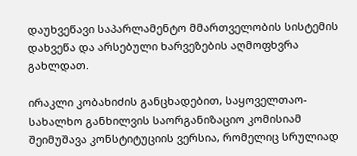დაუხვეწავი საპარლამენტო მმართველობის სისტემის დახვეწა და არსებული ხარვეზების აღმოფხვრა გახლდათ.

ირაკლი კობახიძის განცხადებით, საყოველთაო-სახალხო განხილვის საორგანიზაციო კომისიამ შეიმუშავა კონსტიტუციის ვერსია, რომელიც სრულიად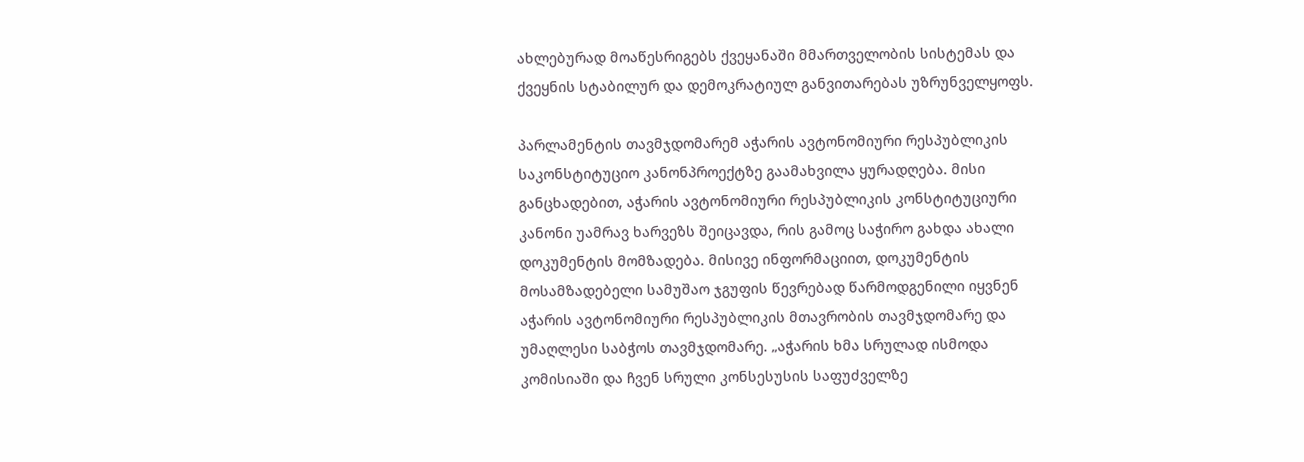ახლებურად მოაწესრიგებს ქვეყანაში მმართველობის სისტემას და ქვეყნის სტაბილურ და დემოკრატიულ განვითარებას უზრუნველყოფს.

პარლამენტის თავმჯდომარემ აჭარის ავტონომიური რესპუბლიკის საკონსტიტუციო კანონპროექტზე გაამახვილა ყურადღება. მისი განცხადებით, აჭარის ავტონომიური რესპუბლიკის კონსტიტუციური კანონი უამრავ ხარვეზს შეიცავდა, რის გამოც საჭირო გახდა ახალი დოკუმენტის მომზადება. მისივე ინფორმაციით, დოკუმენტის მოსამზადებელი სამუშაო ჯგუფის წევრებად წარმოდგენილი იყვნენ აჭარის ავტონომიური რესპუბლიკის მთავრობის თავმჯდომარე და უმაღლესი საბჭოს თავმჯდომარე. „აჭარის ხმა სრულად ისმოდა კომისიაში და ჩვენ სრული კონსესუსის საფუძველზე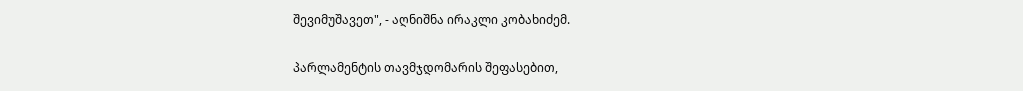შევიმუშავეთ", - აღნიშნა ირაკლი კობახიძემ.

პარლამენტის თავმჯდომარის შეფასებით,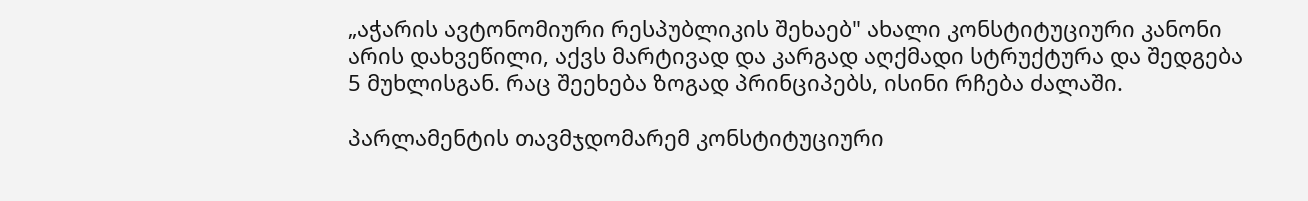„აჭარის ავტონომიური რესპუბლიკის შეხაებ" ახალი კონსტიტუციური კანონი  არის დახვეწილი, აქვს მარტივად და კარგად აღქმადი სტრუქტურა და შედგება 5 მუხლისგან. რაც შეეხება ზოგად პრინციპებს, ისინი რჩება ძალაში.

პარლამენტის თავმჯდომარემ კონსტიტუციური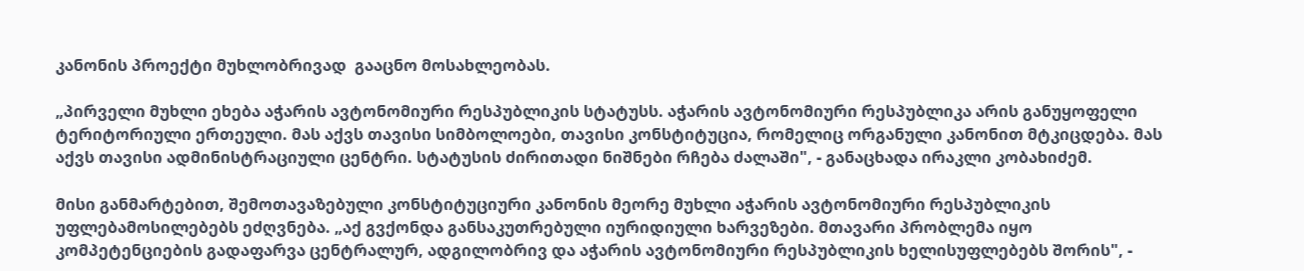კანონის პროექტი მუხლობრივად  გააცნო მოსახლეობას.

„პირველი მუხლი ეხება აჭარის ავტონომიური რესპუბლიკის სტატუსს. აჭარის ავტონომიური რესპუბლიკა არის განუყოფელი ტერიტორიული ერთეული. მას აქვს თავისი სიმბოლოები, თავისი კონსტიტუცია, რომელიც ორგანული კანონით მტკიცდება. მას აქვს თავისი ადმინისტრაციული ცენტრი. სტატუსის ძირითადი ნიშნები რჩება ძალაში", - განაცხადა ირაკლი კობახიძემ.

მისი განმარტებით, შემოთავაზებული კონსტიტუციური კანონის მეორე მუხლი აჭარის ავტონომიური რესპუბლიკის უფლებამოსილებებს ეძღვნება. „აქ გვქონდა განსაკუთრებული იურიდიული ხარვეზები. მთავარი პრობლემა იყო კომპეტენციების გადაფარვა ცენტრალურ, ადგილობრივ და აჭარის ავტონომიური რესპუბლიკის ხელისუფლებებს შორის", -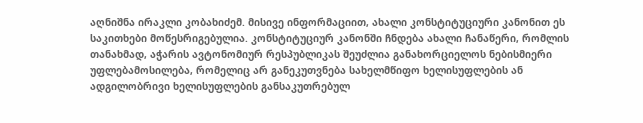აღნიშნა ირაკლი კობახიძემ. მისივე ინფორმაციით, ახალი კონსტიტუციური კანონით ეს საკითხები მოწესრიგებულია. კონსტიტუციურ კანონში ჩნდება ახალი ჩანაწერი, რომლის თანახმად, აჭარის ავტონომიურ რესპუბლიკას შეუძლია განახორციელოს ნებისმიერი უფლებამოსილება, რომელიც არ განეკუთვნება სახელმწიფო ხელისუფლების ან ადგილობრივი ხელისუფლების განსაკუთრებულ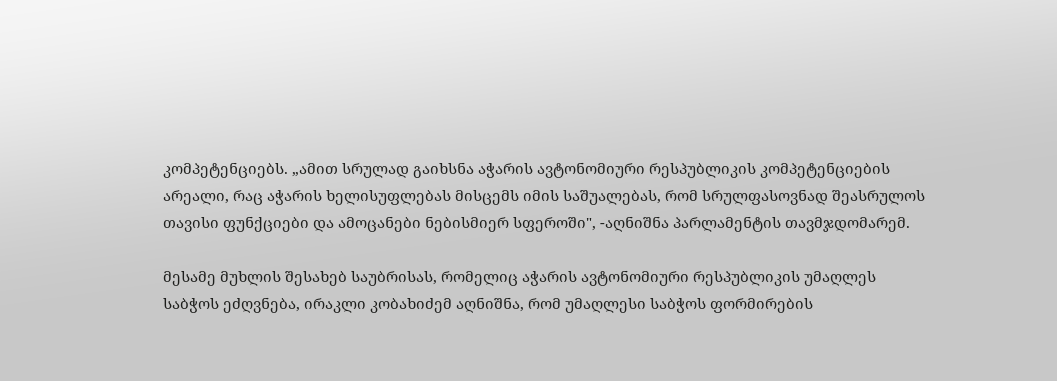კომპეტენციებს. „ამით სრულად გაიხსნა აჭარის ავტონომიური რესპუბლიკის კომპეტენციების არეალი, რაც აჭარის ხელისუფლებას მისცემს იმის საშუალებას, რომ სრულფასოვნად შეასრულოს თავისი ფუნქციები და ამოცანები ნებისმიერ სფეროში", -აღნიშნა პარლამენტის თავმჯდომარემ.

მესამე მუხლის შესახებ საუბრისას, რომელიც აჭარის ავტონომიური რესპუბლიკის უმაღლეს საბჭოს ეძღვნება, ირაკლი კობახიძემ აღნიშნა, რომ უმაღლესი საბჭოს ფორმირების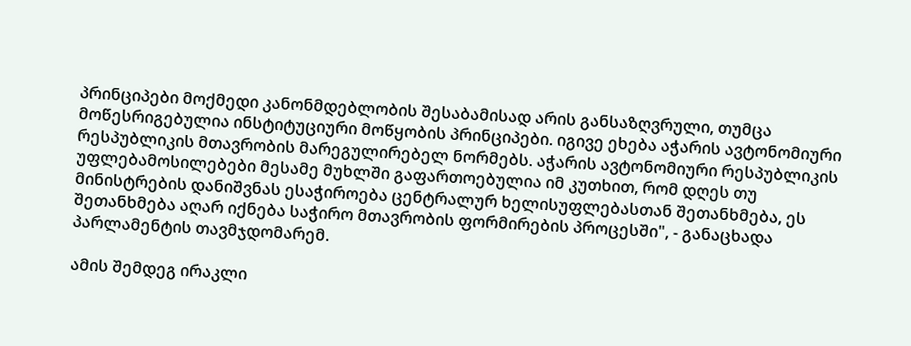პრინციპები მოქმედი კანონმდებლობის შესაბამისად არის განსაზღვრული, თუმცა მოწესრიგებულია ინსტიტუციური მოწყობის პრინციპები. იგივე ეხება აჭარის ავტონომიური რესპუბლიკის მთავრობის მარეგულირებელ ნორმებს. აჭარის ავტონომიური რესპუბლიკის უფლებამოსილებები მესამე მუხლში გაფართოებულია იმ კუთხით, რომ დღეს თუ მინისტრების დანიშვნას ესაჭიროება ცენტრალურ ხელისუფლებასთან შეთანხმება, ეს შეთანხმება აღარ იქნება საჭირო მთავრობის ფორმირების პროცესში", - განაცხადა პარლამენტის თავმჯდომარემ.

ამის შემდეგ ირაკლი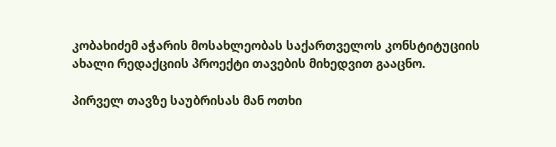კობახიძემ აჭარის მოსახლეობას საქართველოს კონსტიტუციის ახალი რედაქციის პროექტი თავების მიხედვით გააცნო.

პირველ თავზე საუბრისას მან ოთხი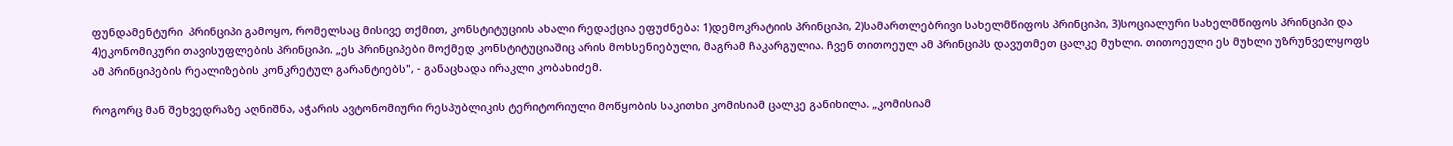ფუნდამენტური  პრინციპი გამოყო, რომელსაც მისივე თქმით, კონსტიტუციის ახალი რედაქცია ეფუძნება: 1)დემოკრატიის პრინციპი, 2)სამართლებრივი სახელმწიფოს პრინციპი, 3)სოციალური სახელმწიფოს პრინციპი და 4)ეკონომიკური თავისუფლების პრინციპი. „ეს პრინციპები მოქმედ კონსტიტუციაშიც არის მოხსენიებული, მაგრამ ჩაკარგულია. ჩვენ თითოეულ ამ პრინციპს დავუთმეთ ცალკე მუხლი. თითოეული ეს მუხლი უზრუნველყოფს ამ პრინციპების რეალიზების კონკრეტულ გარანტიებს", - განაცხადა ირაკლი კობახიძემ.

როგორც მან შეხვედრაზე აღნიშნა, აჭარის ავტონომიური რესპუბლიკის ტერიტორიული მოწყობის საკითხი კომისიამ ცალკე განიხილა. „კომისიამ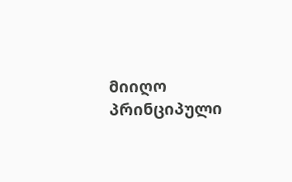მიიღო პრინციპული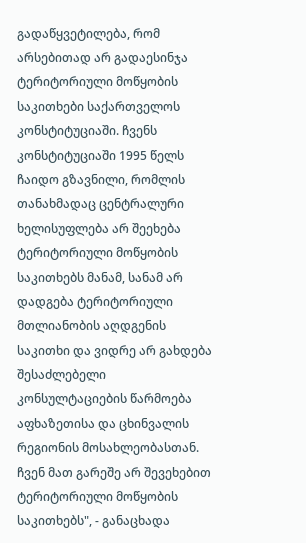გადაწყვეტილება, რომ არსებითად არ გადაესინჯა ტერიტორიული მოწყობის საკითხები საქართველოს კონსტიტუციაში. ჩვენს კონსტიტუციაში 1995 წელს ჩაიდო გზავნილი, რომლის თანახმადაც ცენტრალური ხელისუფლება არ შეეხება ტერიტორიული მოწყობის საკითხებს მანამ, სანამ არ დადგება ტერიტორიული მთლიანობის აღდგენის საკითხი და ვიდრე არ გახდება შესაძლებელი კონსულტაციების წარმოება აფხაზეთისა და ცხინვალის რეგიონის მოსახლეობასთან. ჩვენ მათ გარეშე არ შევეხებით ტერიტორიული მოწყობის საკითხებს", - განაცხადა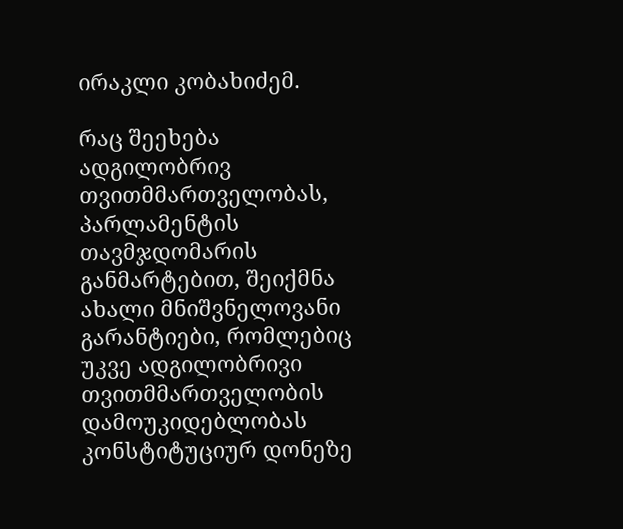ირაკლი კობახიძემ.

რაც შეეხება ადგილობრივ თვითმმართველობას, პარლამენტის თავმჯდომარის განმარტებით, შეიქმნა ახალი მნიშვნელოვანი გარანტიები, რომლებიც უკვე ადგილობრივი თვითმმართველობის დამოუკიდებლობას კონსტიტუციურ დონეზე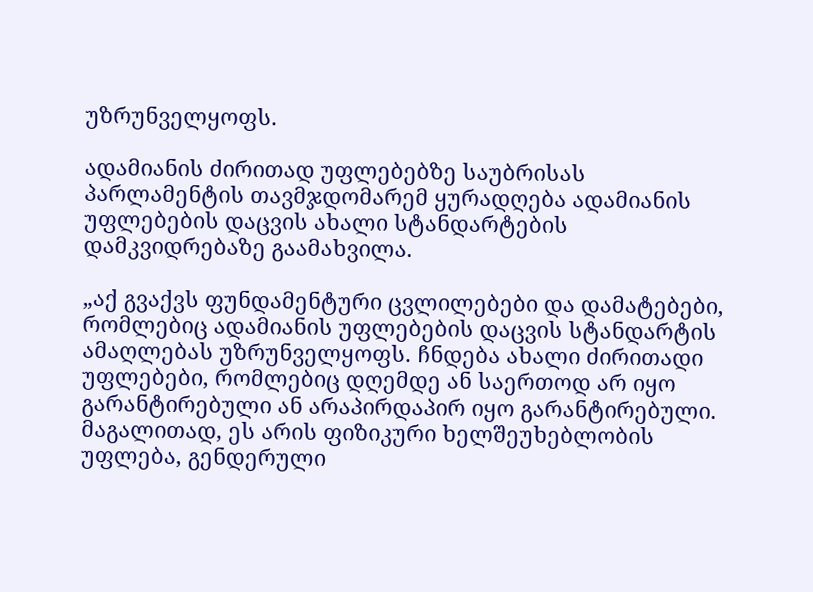უზრუნველყოფს.

ადამიანის ძირითად უფლებებზე საუბრისას პარლამენტის თავმჯდომარემ ყურადღება ადამიანის უფლებების დაცვის ახალი სტანდარტების დამკვიდრებაზე გაამახვილა.

„აქ გვაქვს ფუნდამენტური ცვლილებები და დამატებები, რომლებიც ადამიანის უფლებების დაცვის სტანდარტის ამაღლებას უზრუნველყოფს. ჩნდება ახალი ძირითადი უფლებები, რომლებიც დღემდე ან საერთოდ არ იყო გარანტირებული ან არაპირდაპირ იყო გარანტირებული. მაგალითად, ეს არის ფიზიკური ხელშეუხებლობის უფლება, გენდერული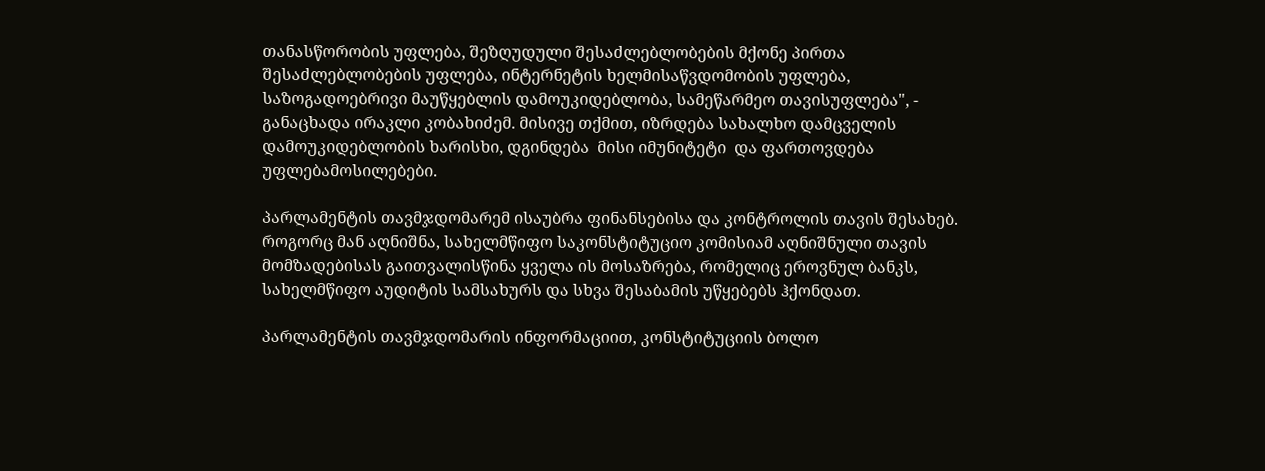თანასწორობის უფლება, შეზღუდული შესაძლებლობების მქონე პირთა შესაძლებლობების უფლება, ინტერნეტის ხელმისაწვდომობის უფლება, საზოგადოებრივი მაუწყებლის დამოუკიდებლობა, სამეწარმეო თავისუფლება", - განაცხადა ირაკლი კობახიძემ. მისივე თქმით, იზრდება სახალხო დამცველის დამოუკიდებლობის ხარისხი, დგინდება  მისი იმუნიტეტი  და ფართოვდება უფლებამოსილებები.

პარლამენტის თავმჯდომარემ ისაუბრა ფინანსებისა და კონტროლის თავის შესახებ. როგორც მან აღნიშნა, სახელმწიფო საკონსტიტუციო კომისიამ აღნიშნული თავის მომზადებისას გაითვალისწინა ყველა ის მოსაზრება, რომელიც ეროვნულ ბანკს, სახელმწიფო აუდიტის სამსახურს და სხვა შესაბამის უწყებებს ჰქონდათ.

პარლამენტის თავმჯდომარის ინფორმაციით, კონსტიტუციის ბოლო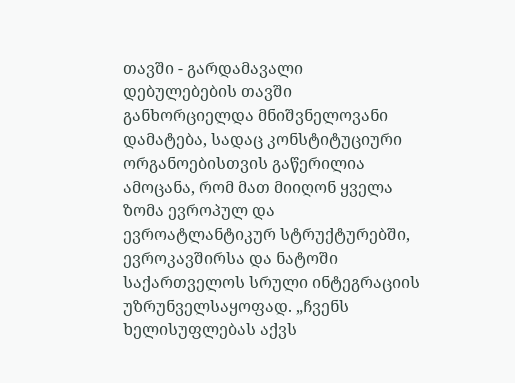თავში - გარდამავალი დებულებების თავში განხორციელდა მნიშვნელოვანი დამატება, სადაც კონსტიტუციური ორგანოებისთვის გაწერილია ამოცანა, რომ მათ მიიღონ ყველა ზომა ევროპულ და ევროატლანტიკურ სტრუქტურებში, ევროკავშირსა და ნატოში საქართველოს სრული ინტეგრაციის უზრუნველსაყოფად. „ჩვენს ხელისუფლებას აქვს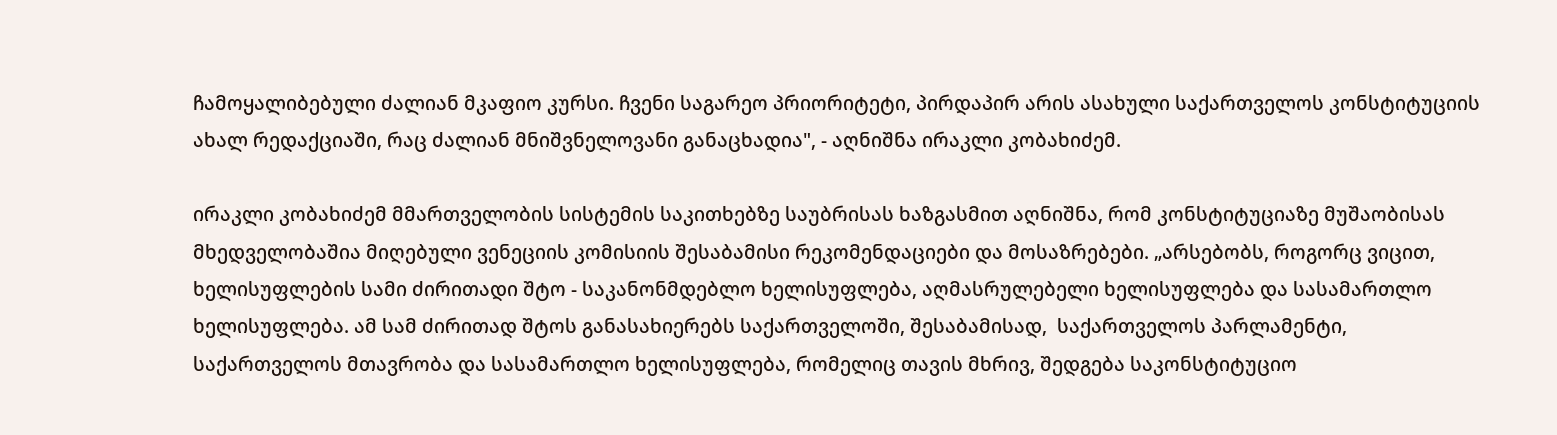ჩამოყალიბებული ძალიან მკაფიო კურსი. ჩვენი საგარეო პრიორიტეტი, პირდაპირ არის ასახული საქართველოს კონსტიტუციის ახალ რედაქციაში, რაც ძალიან მნიშვნელოვანი განაცხადია", - აღნიშნა ირაკლი კობახიძემ.

ირაკლი კობახიძემ მმართველობის სისტემის საკითხებზე საუბრისას ხაზგასმით აღნიშნა, რომ კონსტიტუციაზე მუშაობისას მხედველობაშია მიღებული ვენეციის კომისიის შესაბამისი რეკომენდაციები და მოსაზრებები. „არსებობს, როგორც ვიცით, ხელისუფლების სამი ძირითადი შტო - საკანონმდებლო ხელისუფლება, აღმასრულებელი ხელისუფლება და სასამართლო ხელისუფლება. ამ სამ ძირითად შტოს განასახიერებს საქართველოში, შესაბამისად,  საქართველოს პარლამენტი, საქართველოს მთავრობა და სასამართლო ხელისუფლება, რომელიც თავის მხრივ, შედგება საკონსტიტუციო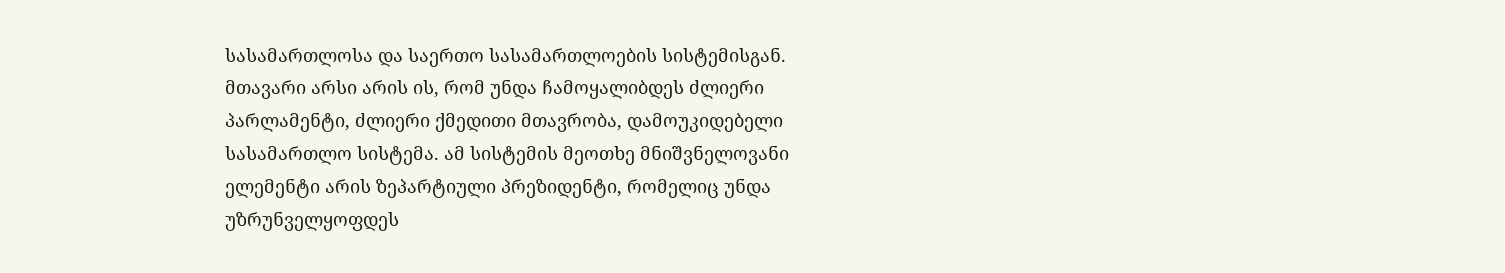სასამართლოსა და საერთო სასამართლოების სისტემისგან. მთავარი არსი არის ის, რომ უნდა ჩამოყალიბდეს ძლიერი პარლამენტი, ძლიერი ქმედითი მთავრობა, დამოუკიდებელი სასამართლო სისტემა. ამ სისტემის მეოთხე მნიშვნელოვანი ელემენტი არის ზეპარტიული პრეზიდენტი, რომელიც უნდა უზრუნველყოფდეს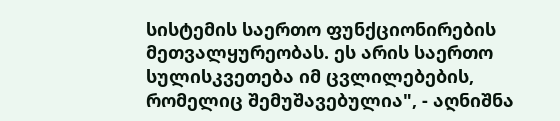სისტემის საერთო ფუნქციონირების მეთვალყურეობას. ეს არის საერთო სულისკვეთება იმ ცვლილებების, რომელიც შემუშავებულია", - აღნიშნა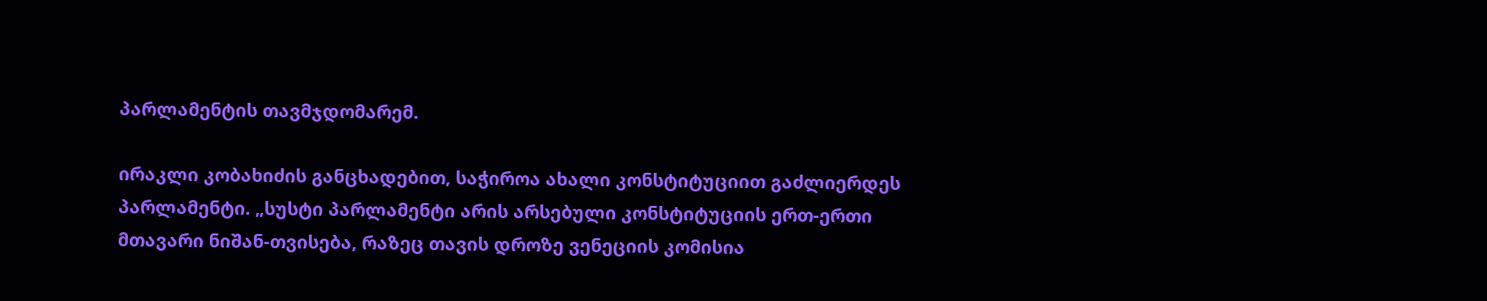პარლამენტის თავმჯდომარემ.

ირაკლი კობახიძის განცხადებით, საჭიროა ახალი კონსტიტუციით გაძლიერდეს პარლამენტი. „სუსტი პარლამენტი არის არსებული კონსტიტუციის ერთ-ერთი მთავარი ნიშან-თვისება, რაზეც თავის დროზე ვენეციის კომისია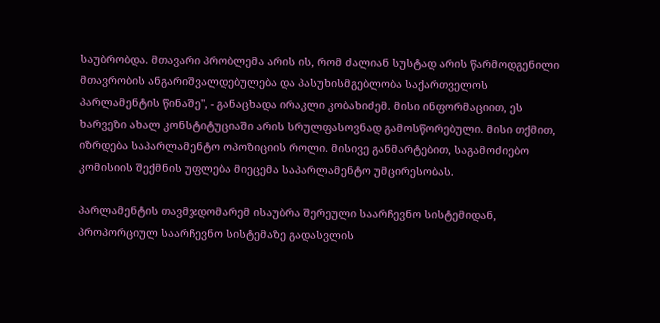საუბრობდა. მთავარი პრობლემა არის ის, რომ ძალიან სუსტად არის წარმოდგენილი მთავრობის ანგარიშვალდებულება და პასუხისმგებლობა საქართველოს პარლამენტის წინაშე", - განაცხადა ირაკლი კობახიძემ. მისი ინფორმაციით, ეს ხარვეზი ახალ კონსტიტუციაში არის სრულფასოვნად გამოსწორებული. მისი თქმით, იზრდება საპარლამენტო ოპოზიციის როლი. მისივე განმარტებით, საგამოძიებო კომისიის შექმნის უფლება მიეცემა საპარლამენტო უმცირესობას.

პარლამენტის თავმჯდომარემ ისაუბრა შერეული საარჩევნო სისტემიდან, პროპორციულ საარჩევნო სისტემაზე გადასვლის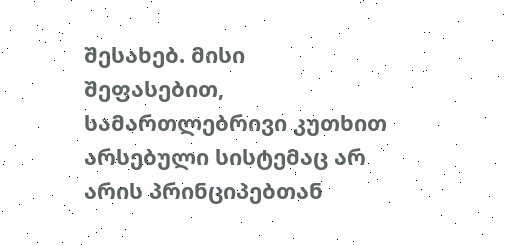შესახებ. მისი შეფასებით, სამართლებრივი კუთხით არსებული სისტემაც არ არის პრინციპებთან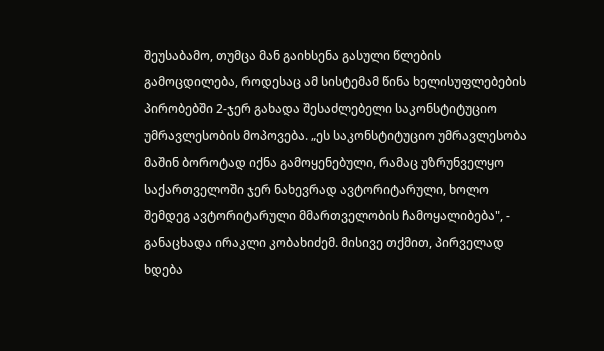შეუსაბამო, თუმცა მან გაიხსენა გასული წლების გამოცდილება, როდესაც ამ სისტემამ წინა ხელისუფლებების პირობებში 2-ჯერ გახადა შესაძლებელი საკონსტიტუციო უმრავლესობის მოპოვება. „ეს საკონსტიტუციო უმრავლესობა მაშინ ბოროტად იქნა გამოყენებული, რამაც უზრუნველყო საქართველოში ჯერ ნახევრად ავტორიტარული, ხოლო შემდეგ ავტორიტარული მმართველობის ჩამოყალიბება", - განაცხადა ირაკლი კობახიძემ. მისივე თქმით, პირველად ხდება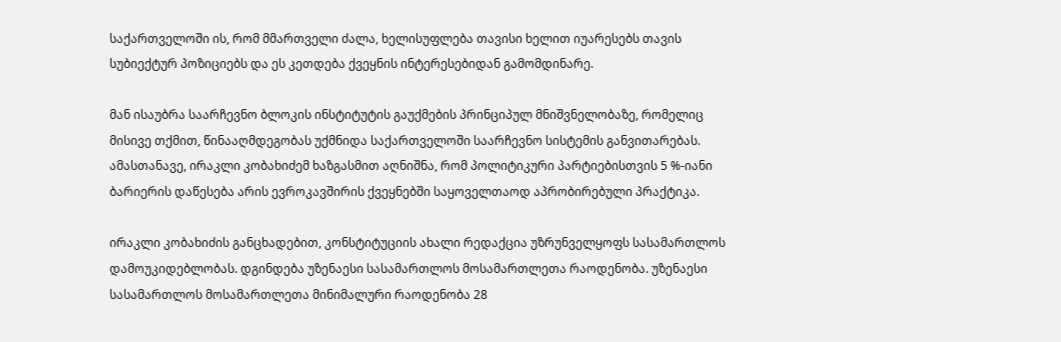საქართველოში ის, რომ მმართველი ძალა, ხელისუფლება თავისი ხელით იუარესებს თავის სუბიექტურ პოზიციებს და ეს კეთდება ქვეყნის ინტერესებიდან გამომდინარე.

მან ისაუბრა საარჩევნო ბლოკის ინსტიტუტის გაუქმების პრინციპულ მნიშვნელობაზე, რომელიც მისივე თქმით, წინააღმდეგობას უქმნიდა საქართველოში საარჩევნო სისტემის განვითარებას. ამასთანავე, ირაკლი კობახიძემ ხაზგასმით აღნიშნა, რომ პოლიტიკური პარტიებისთვის 5 %-იანი ბარიერის დაწესება არის ევროკავშირის ქვეყნებში საყოველთაოდ აპრობირებული პრაქტიკა.

ირაკლი კობახიძის განცხადებით, კონსტიტუციის ახალი რედაქცია უზრუნველყოფს სასამართლოს დამოუკიდებლობას. დგინდება უზენაესი სასამართლოს მოსამართლეთა რაოდენობა. უზენაესი სასამართლოს მოსამართლეთა მინიმალური რაოდენობა 28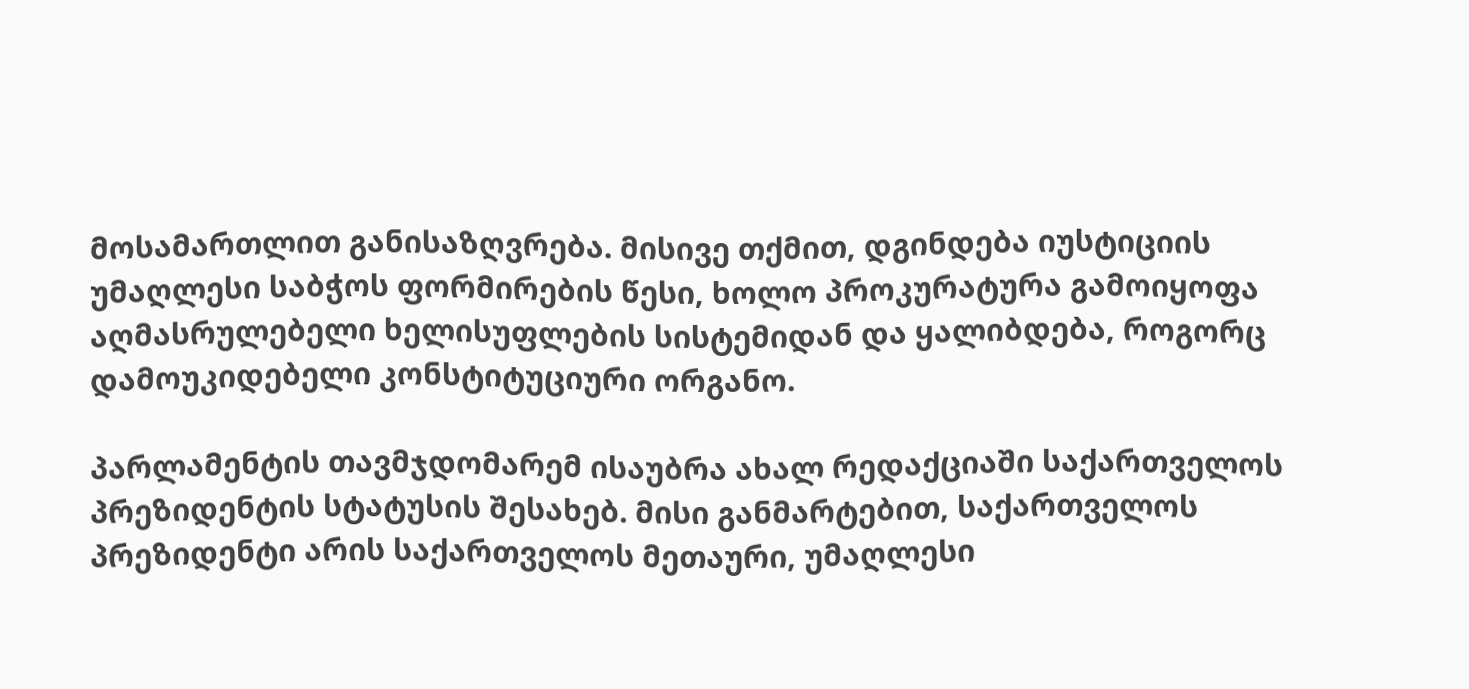მოსამართლით განისაზღვრება. მისივე თქმით, დგინდება იუსტიციის უმაღლესი საბჭოს ფორმირების წესი, ხოლო პროკურატურა გამოიყოფა აღმასრულებელი ხელისუფლების სისტემიდან და ყალიბდება, როგორც დამოუკიდებელი კონსტიტუციური ორგანო.

პარლამენტის თავმჯდომარემ ისაუბრა ახალ რედაქციაში საქართველოს პრეზიდენტის სტატუსის შესახებ. მისი განმარტებით, საქართველოს პრეზიდენტი არის საქართველოს მეთაური, უმაღლესი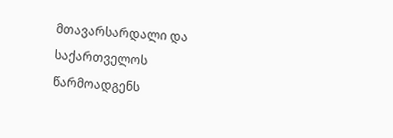მთავარსარდალი და  საქართველოს წარმოადგენს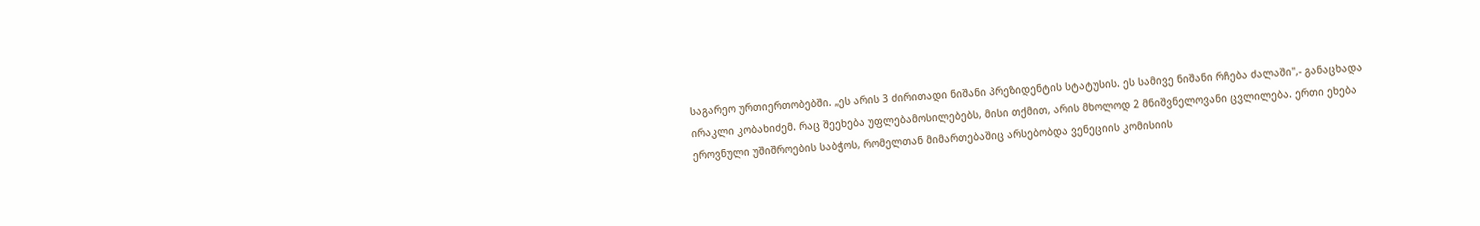საგარეო ურთიერთობებში. „ეს არის 3 ძირითადი ნიშანი პრეზიდენტის სტატუსის. ეს სამივე ნიშანი რჩება ძალაში",- განაცხადა ირაკლი კობახიძემ. რაც შეეხება უფლებამოსილებებს, მისი თქმით, არის მხოლოდ 2 მნიშვნელოვანი ცვლილება. ერთი ეხება ეროვნული უშიშროების საბჭოს, რომელთან მიმართებაშიც არსებობდა ვენეციის კომისიის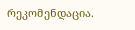რეკომენდაცია.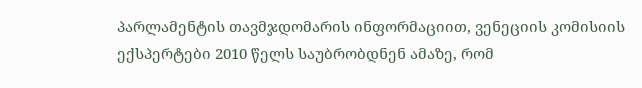პარლამენტის თავმჯდომარის ინფორმაციით, ვენეციის კომისიის ექსპერტები 2010 წელს საუბრობდნენ ამაზე, რომ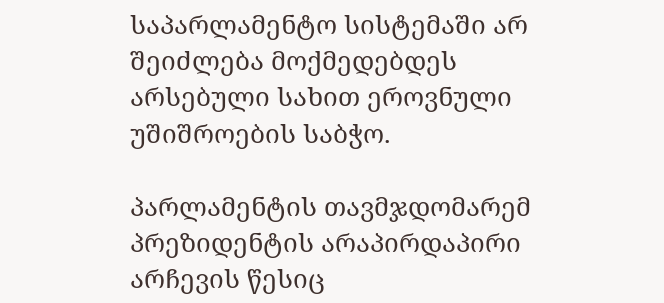საპარლამენტო სისტემაში არ შეიძლება მოქმედებდეს არსებული სახით ეროვნული უშიშროების საბჭო.

პარლამენტის თავმჯდომარემ პრეზიდენტის არაპირდაპირი არჩევის წესიც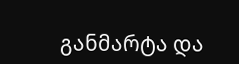განმარტა და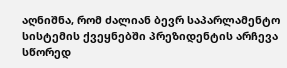აღნიშნა, რომ ძალიან ბევრ საპარლამენტო სისტემის ქვეყნებში პრეზიდენტის არჩევა სწორედ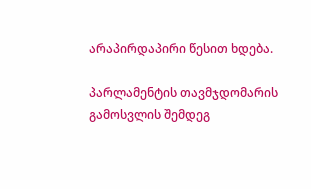არაპირდაპირი წესით ხდება.

პარლამენტის თავმჯდომარის გამოსვლის შემდეგ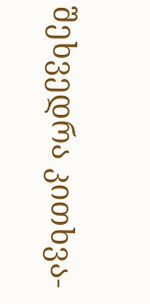შეხვედრა კითხვა-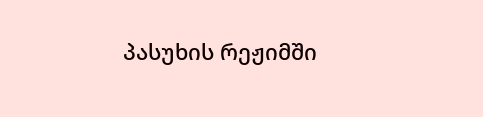პასუხის რეჟიმში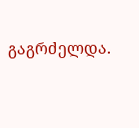გაგრძელდა.